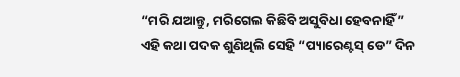“ମରି ଯଆନ୍ତୁ, ମରିଗେଲ କିଛିବି ଅସୁବିଧା ହେବନାହିଁ”
ଏହି କଥା ପଦକ ଶୁଣିଥିଲି ସେହି “ପ୍ୟାରେଣ୍ଟସ୍ ଡେ” ଦିନ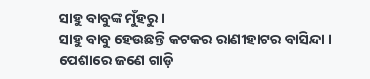ସାହୁ ବାବୁଙ୍କ ମୁଁହରୁ ।
ସାହୁ ବାବୁ ହେଉଛନ୍ତି କଟକର ରାଣୀହାଟର ବାସିନ୍ଦା । ପେଶାରେ ଜଣେ ଗାଡ଼ି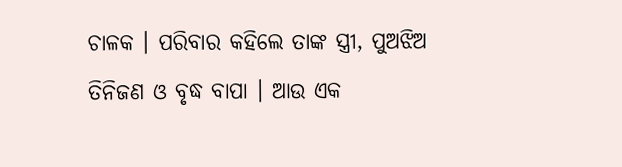ଚାଳକ । ପରିବାର କହିଲେ ତାଙ୍କ ସ୍ତ୍ରୀ, ପୁଅଝିଅ ତିନିଜଣ ଓ ବୃଦ୍ଧ ବାପା । ଆଉ ଏକ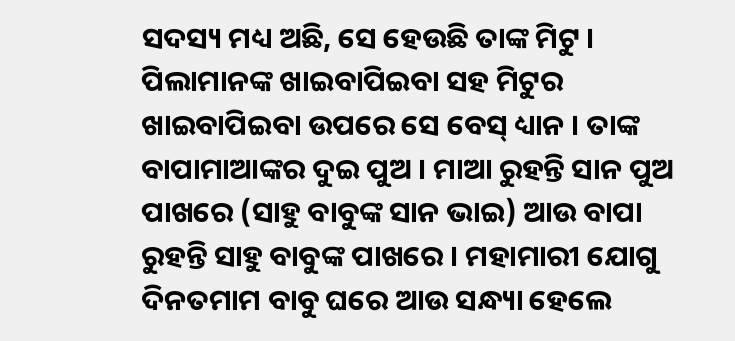ସଦସ୍ୟ ମଧ୍ୟ ଅଛି, ସେ ହେଉଛି ତାଙ୍କ ମିଟୁ । ପିଲାମାନଙ୍କ ଖାଇବାପିଇବା ସହ ମିଟୁର ଖାଇବାପିଇବା ଉପରେ ସେ ବେସ୍ ଧ୍ୟାନ । ତାଙ୍କ ବାପାମାଆଙ୍କର ଦୁଇ ପୁଅ । ମାଆ ରୁହନ୍ତି ସାନ ପୁଅ ପାଖରେ (ସାହୁ ବାବୁଙ୍କ ସାନ ଭାଇ) ଆଉ ବାପା ରୁହନ୍ତି ସାହୁ ବାବୁଙ୍କ ପାଖରେ । ମହାମାରୀ ଯୋଗୁ ଦିନତମାମ ବାବୁ ଘରେ ଆଉ ସନ୍ଧ୍ୟା ହେଲେ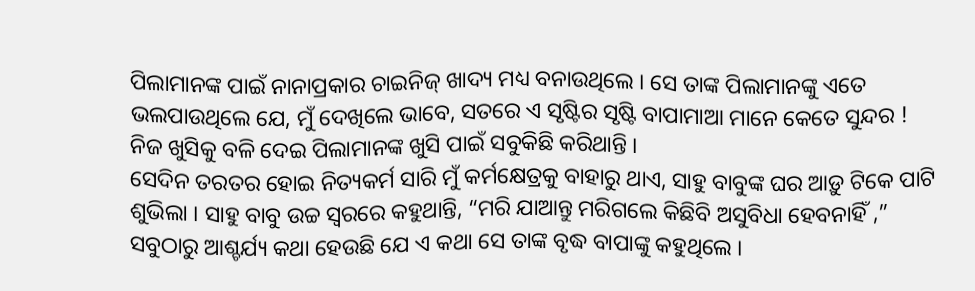ପିଲାମାନଙ୍କ ପାଇଁ ନାନାପ୍ରକାର ଚାଇନିଜ୍ ଖାଦ୍ୟ ମଧ୍ୟ ବନାଉଥିଲେ । ସେ ତାଙ୍କ ପିଲାମାନଙ୍କୁ ଏତେ ଭଲପାଉଥିଲେ ଯେ, ମୁଁ ଦେଖିଲେ ଭାବେ, ସତରେ ଏ ସୃଷ୍ଟିର ସୃଷ୍ଟି ବାପାମାଆ ମାନେ କେତେ ସୁନ୍ଦର ! ନିଜ ଖୁସିକୁ ବଳି ଦେଇ ପିଲାମାନଙ୍କ ଖୁସି ପାଇଁ ସବୁକିଛି କରିଥାନ୍ତି ।
ସେଦିନ ତରତର ହୋଇ ନିତ୍ୟକର୍ମ ସାରି ମୁଁ କର୍ମକ୍ଷେତ୍ରକୁ ବାହାରୁ ଥାଏ, ସାହୁ ବାବୁଙ୍କ ଘର ଆଡ଼ୁ ଟିକେ ପାଟି ଶୁଭିଲା । ସାହୁ ବାବୁ ଉଚ୍ଚ ସ୍ୱରରେ କହୁଥାନ୍ତି, “ମରି ଯାଆନ୍ତୁ ମରିଗଲେ କିଛିବି ଅସୁବିଧା ହେବନାହିଁ ,” ସବୁଠାରୁ ଆଶ୍ଚର୍ଯ୍ୟ କଥା ହେଉଛି ଯେ ଏ କଥା ସେ ତାଙ୍କ ବୃଦ୍ଧ ବାପାଙ୍କୁ କହୁଥିଲେ ।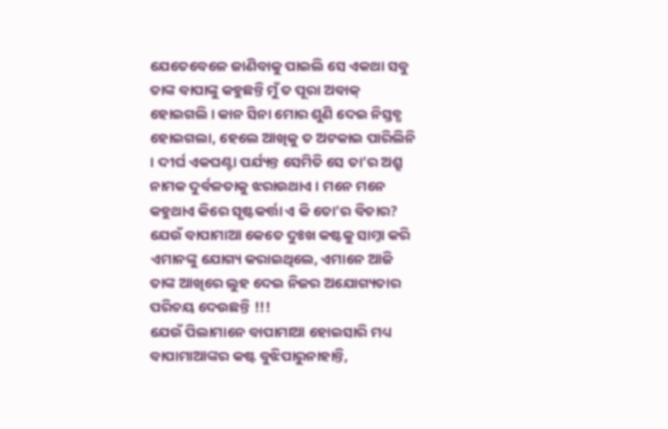ଯେତେବେଳେ ଜାଣିବାକୁ ପାଇଲି ସେ ଏକଥା ସବୁ ତାଙ୍କ ବାପାଙ୍କୁ କହୁଛନ୍ତି ମୁଁ ତ ପୂରା ଅବାକ୍ ହୋଇଗଲି । କାନ ସିନା ମୋର ଶୁଣି ଦେଇ ନିସ୍ତବ୍ଧ ହୋଇଗଲା, ହେଲେ ଆଖିକୁ ତ ଅଟକାଇ ପାରିଲିନି । ଦୀର୍ଘ ଏକଘଣ୍ଟା ପର୍ଯ୍ୟନ୍ତ ସେମିତି ସେ ତା’ର ଅଶ୍ରୁ ନାମକ ଦୁର୍ବଳତାକୁ ଝରାଉଥାଏ । ମନେ ମନେ କହୁଥାଏ କିରେ ସୃଷ୍ଟକର୍ତ୍ତା ଏ କି ତୋ’ର ବିଚାର? ଯେଉଁ ବାପାମାଆ କେତେ ଦୁଃଖ କଷ୍ଟକୁ ସାମ୍ନା କରି ଏମାନଙ୍କୁ ଯୋଗ୍ୟ କରାଇଥିଲେ, ଏମାନେ ଆଜି ତାଙ୍କ ଆଖିରେ ଲୁହ ଦେଇ ନିଜର ଅଯୋଗ୍ୟତାର ପରିଚୟ ଦେଉଛନ୍ତି !!!
ଯେଉଁ ପିଲାମାନେ ବାପାମାଆ ହୋଇସାରି ମଧ୍ୟ ବାପାମାଆଙ୍କର କଷ୍ଟ ବୁଝିପାରୁନାହାନ୍ତି,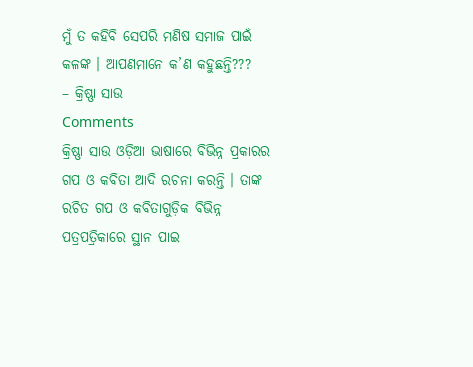ମୁଁ ତ କହିବି ସେପରି ମଣିଷ ସମାଜ ପାଇଁ କଳଙ୍କ । ଆପଣମାନେ କ’ଣ କହୁଛନ୍ତି???
– କ୍ରିଷ୍ଣା ସାଉ
Comments
କ୍ରିଷ୍ଣା ସାଉ ଓଡ଼ିଆ ଭାଷାରେ ବିଭିନ୍ନ ପ୍ରକାରର ଗପ ଓ କବିତା ଆଦି ରଚନା କରନ୍ତି । ତାଙ୍କ ରଚିତ ଗପ ଓ କବିତାଗୁଡ଼ିକ ବିଭିନ୍ନ ପତ୍ରପତ୍ରିକାରେ ସ୍ଥାନ ପାଇ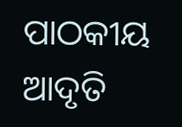ପାଠକୀୟ ଆଦୃତି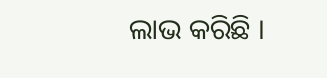ଲାଭ କରିଛି ।